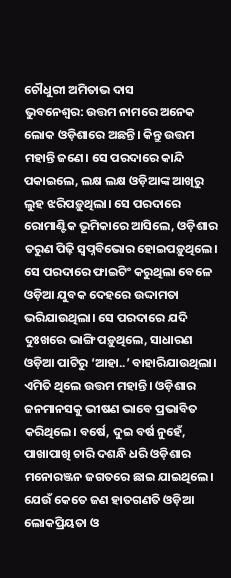ଚୌଧୁରୀ ଅମିତାଭ ଦାସ
ଭୁବନେଶ୍ବର: ଉତ୍ତମ ନାମରେ ଅନେକ ଲୋକ ଓଡ଼ିଶାରେ ଅଛନ୍ତି। କିନ୍ତୁ ଉତ୍ତମ ମହାନ୍ତି ଜଣେ। ସେ ପରଦାରେ କାନ୍ଦି ପକାଇଲେ, ଲକ୍ଷ ଲକ୍ଷ ଓଡ଼ିଆଙ୍କ ଆଖିରୁ ଲୁହ ଝରିପଡ଼ୁଥିଲା। ସେ ପରଦାରେ ରୋମାଣ୍ଟିକ ଭୂମିକାରେ ଆସିଲେ, ଓଡ଼ିଶାର ତରୁଣ ପିଢ଼ି ସ୍ବପ୍ନବିଭୋର ହୋଇପଡ଼ୁଥିଲେ। ସେ ପରଦାରେ ଫାଇଟିଂ କରୁଥିଲା ବେଳେ ଓଡ଼ିଆ ଯୁବକ ଦେହରେ ଉଦ୍ଦାମତା ଭରିଯାଉଥିଲା। ସେ ପରଦାରେ ଯଦି ଦୁଃଖରେ ଭାଙ୍ଗି ପଡ଼ୁଥିଲେ, ସାଧାରଣ ଓଡ଼ିଆ ପାଟିରୁ ‘ଆହା..’ ବାହାରିଯାଉଥିଲା। ଏମିତି ଥିଲେ ଉତ୍ତମ ମହାନ୍ତି। ଓଡ଼ିଶାର ଜନମାନସକୁ ଭୀଷଣ ଭାବେ ପ୍ରଭାବିତ କରିଥିଲେ। ବର୍ଷେ, ଦୁଇ ବର୍ଷ ନୁହେଁ, ପାଖାପାଖି ଚାରି ଦଶନ୍ଧି ଧରି ଓଡ଼ିଶାର ମନୋରଞ୍ଜନ ଜଗତରେ ଛାଇ ଯାଇଥିଲେ। ଯେଉଁ କେତେ ଜଣ ହାତଗଣତି ଓଡ଼ିଆ ଲୋକପ୍ରିୟତା ଓ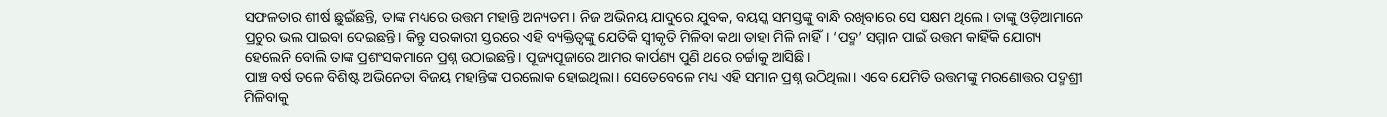ସଫଳତାର ଶୀର୍ଷ ଛୁଇଁଛନ୍ତି, ତାଙ୍କ ମଧ୍ୟରେ ଉତ୍ତମ ମହାନ୍ତି ଅନ୍ୟତମ। ନିଜ ଅଭିନୟ ଯାଦୁରେ ଯୁବକ, ବୟସ୍କ ସମସ୍ତଙ୍କୁ ବାନ୍ଧି ରଖିବାରେ ସେ ସକ୍ଷମ ଥିଲେ। ତାଙ୍କୁ ଓଡ଼ିଆମାନେ ପ୍ରଚୁର ଭଲ ପାଇବା ଦେଇଛନ୍ତି। କିନ୍ତୁ ସରକାରୀ ସ୍ତରରେ ଏହି ବ୍ୟକ୍ତିତ୍ବଙ୍କୁ ଯେତିକି ସ୍ବୀକୃତି ମିଳିବା କଥା ତାହା ମିଳି ନାହିଁ। ‘ପଦ୍ମ’ ସମ୍ମାନ ପାଇଁ ଉତ୍ତମ କାହିଁକି ଯୋଗ୍ୟ ହେଲେନି ବୋଲି ତାଙ୍କ ପ୍ରଶଂସକମାନେ ପ୍ରଶ୍ନ ଉଠାଇଛନ୍ତି। ପୂଜ୍ୟପୂଜାରେ ଆମର କାର୍ପଣ୍ୟ ପୁଣି ଥରେ ଚର୍ଚ୍ଚାକୁ ଆସିଛି।
ପାଞ୍ଚ ବର୍ଷ ତଳେ ବିଶିଷ୍ଟ ଅଭିନେତା ବିଜୟ ମହାନ୍ତିଙ୍କ ପରଲୋକ ହୋଇଥିଲା। ସେତେବେଳେ ମଧ୍ୟ ଏହି ସମାନ ପ୍ରଶ୍ନ ଉଠିଥିଲା। ଏବେ ଯେମିତି ଉତ୍ତମଙ୍କୁ ମରଣୋତ୍ତର ପଦ୍ମଶ୍ରୀ ମିଳିବାକୁ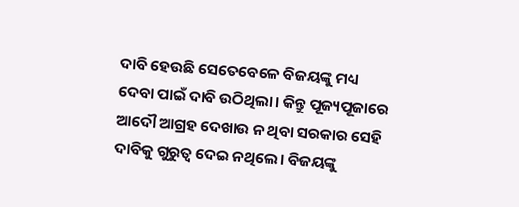ଦାବି ହେଉଛି ସେତେବେଳେ ବିଜୟଙ୍କୁ ମଧ୍ୟ ଦେବା ପାଇଁ ଦାବି ଉଠିଥିଲା। କିନ୍ତୁ ପୂଜ୍ୟପୂଜାରେ ଆଦୌ ଆଗ୍ରହ ଦେଖାଉ ନ ଥିବା ସରକାର ସେହି ଦାବିକୁ ଗୁରୁତ୍ବ ଦେଇ ନଥିଲେ। ବିଜୟଙ୍କୁ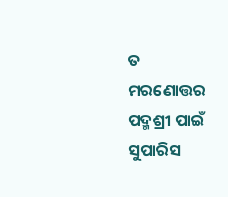ତ ମରଣୋତ୍ତର ପଦ୍ମଶ୍ରୀ ପାଇଁ ସୁପାରିସ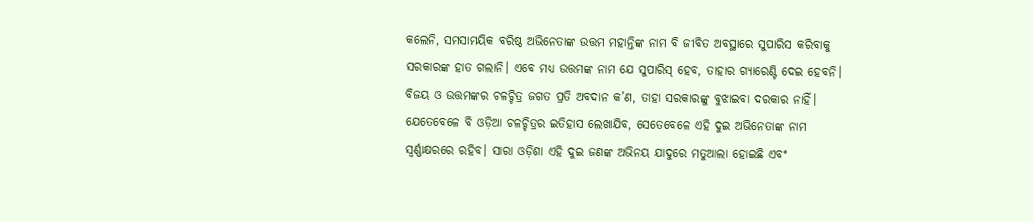କଲେନି, ସମସାମୟିକ ବରିଷ୍ଠ ଅଭିନେତାଙ୍କ ଉତ୍ତମ ମହାନ୍ତିଙ୍କ ନାମ ବି ଜୀବିତ ଅବସ୍ଥାରେ ସୁପାରିସ କରିବାକୁ ସରକାରଙ୍କ ହାତ ଗଲାନି। ଏବେ ମଧ୍ୟ ଉତ୍ତମଙ୍କ ନାମ ଯେ ସୁପାରିସ୍ ହେବ, ତାହାର ଗ୍ୟାରେଣ୍ଟି ଦେଇ ହେବନି। ବିଜୟ ଓ ଉତ୍ତମଙ୍କର ଚଳଚ୍ଚିତ୍ର ଜଗତ ପ୍ରତି ଅବଦାନ କ’ଣ, ତାହା ସରକାରଙ୍କୁ ବୁଝାଇବା ଦରକାର ନାହିଁ। ଯେତେବେଳେ ବି ଓଡ଼ିଆ ଚଳଚ୍ଚିତ୍ରର ଇତିହାସ ଲେଖାଯିବ, ସେତେବେଳେ ଏହି ଦୁଇ ଅଭିନେତାଙ୍କ ନାମ ସ୍ବର୍ଣ୍ଣାକ୍ଷରରେ ରହିବ। ସାରା ଓଡ଼ିଶା ଏହି ଦୁଇ ଜଣଙ୍କ ଅଭିନୟ ଯାଦୁରେ ମତୁଆଲା ହୋଇଛି ଏବଂ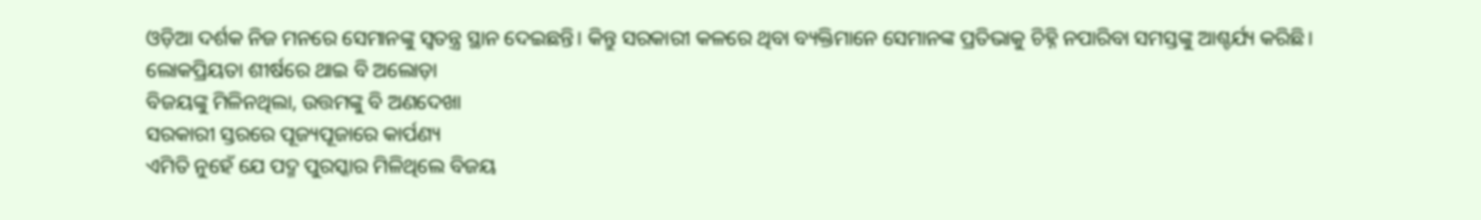ଓଡ଼ିଆ ଦର୍ଶକ ନିଜ ମନରେ ସେମାନଙ୍କୁ ସ୍ବତନ୍ତ୍ର ସ୍ଥାନ ଦେଇଛନ୍ତି। କିନ୍ତୁ ସରକାରୀ କଳରେ ଥିବା ବ୍ୟକ୍ତିମାନେ ସେମାନଙ୍କ ପ୍ରତିଭାକୁ ଚିହ୍ନି ନପାରିବା ସମସ୍ତଙ୍କୁ ଆଶ୍ଚର୍ଯ୍ୟ କରିଛି।
ଲୋକପ୍ରିୟତା ଶୀର୍ଷରେ ଥାଇ ବି ଅଲୋଡ଼ା
ବିଜୟଙ୍କୁ ମିଳିନଥିଲା, ଉତ୍ତମଙ୍କୁ ବି ଅଣଦେଖା
ସରକାରୀ ସ୍ତରରେ ପୂଜ୍ୟପୂଜାରେ କାର୍ପଣ୍ୟ
ଏମିତି ନୁହେଁ ଯେ ପଦ୍ମ ପୁରସ୍କାର ମିଳିଥିଲେ ବିଜୟ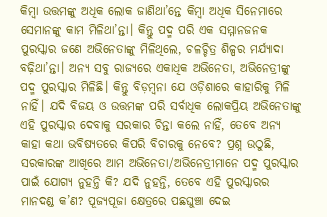କିମ୍ବା ଉତ୍ତମଙ୍କୁ ଅଧିକ ଲୋକ ଜାଣିଥା’ନ୍ତେ କିମ୍ବା ଅଧିକ ସିନେମାରେ ସେମାନଙ୍କୁ କାମ ମିଳିଥା’ନ୍ତା। କିନ୍ତୁ ପଦ୍ମ ପରି ଏକ ସମ୍ମାନଜନକ ପୁରସ୍କାର ଜଣେ ଅଭିନେତାଙ୍କୁ ମିଳିଥିଲେ, ଚଳଚ୍ଚିତ୍ର ଶିଳ୍ପର ମର୍ଯ୍ୟାଦା ବଢ଼ିଥା’ନ୍ତା। ଅନ୍ୟ ସବୁ ରାଜ୍ୟରେ ଏକାଧିକ ଅଭିନେତା, ଅଭିନେତ୍ରୀଙ୍କୁ ପଦ୍ମ ପୁରସ୍କାର ମିଳିଛି। କିନ୍ତୁ ବିଡ଼ମ୍ବନା ଯେ ଓଡ଼ିଶାରେ କାହାରିକୁ ମିଳି ନାହିଁ। ଯଦି ବିଜୟ ଓ ଉତ୍ତମଙ୍କ ପରି ସର୍ବାଧିକ ଲୋକପ୍ରିୟ ଅଭିନେତାଙ୍କୁ ଏହି ପୁରସ୍କାର ଦେବାକୁ ସରକାର ଚିନ୍ତା କଲେ ନାହିଁ, ତେବେ ଅନ୍ୟ କାହା କଥା ଭବିଷ୍ୟତରେ କିପରି ବିଚାରକୁ ନେବେ? ପ୍ରଶ୍ନ ଉଠୁଛି, ସରକାରଙ୍କ ଆଖିରେ ଆମ ଅଭିନେତା/ଅଭିନେତ୍ରୀମାନେ ପଦ୍ମ ପୁରସ୍କାର ପାଇଁ ଯୋଗ୍ୟ ନୁହନ୍ତି କି? ଯଦି ନୁହନ୍ତି, ତେବେ ଏହି ପୁରସ୍କାରର ମାନଦଣ୍ଡ କ’ଣ? ପୂଜ୍ୟପୂଜା କ୍ଷେତ୍ରରେ ପଛଘୁଞ୍ଚା ଦେଇ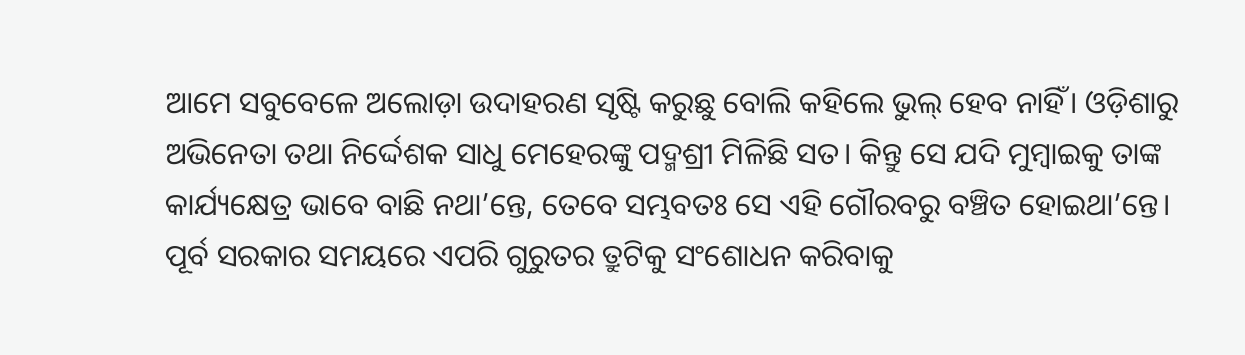ଆମେ ସବୁବେଳେ ଅଲୋଡ଼ା ଉଦାହରଣ ସୃଷ୍ଟି କରୁଛୁ ବୋଲି କହିଲେ ଭୁଲ୍ ହେବ ନାହିଁ। ଓଡ଼ିଶାରୁ ଅଭିନେତା ତଥା ନିର୍ଦ୍ଦେଶକ ସାଧୁ ମେହେରଙ୍କୁ ପଦ୍ମଶ୍ରୀ ମିଳିଛି ସତ। କିନ୍ତୁ ସେ ଯଦି ମୁମ୍ବାଇକୁ ତାଙ୍କ କାର୍ଯ୍ୟକ୍ଷେତ୍ର ଭାବେ ବାଛି ନଥା’ନ୍ତେ, ତେବେ ସମ୍ଭବତଃ ସେ ଏହି ଗୌରବରୁ ବଞ୍ଚିତ ହୋଇଥା’ନ୍ତେ।
ପୂର୍ବ ସରକାର ସମୟରେ ଏପରି ଗୁରୁତର ତ୍ରୁଟିକୁ ସଂଶୋଧନ କରିବାକୁ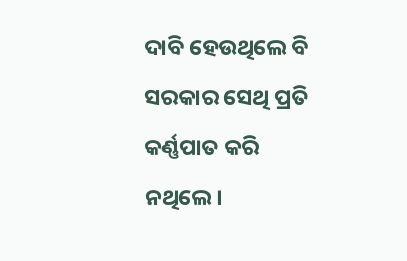ଦାବି ହେଉଥିଲେ ବି ସରକାର ସେଥି ପ୍ରତି କର୍ଣ୍ଣପାତ କରି ନଥିଲେ।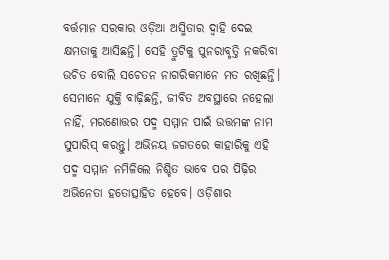ବର୍ତ୍ତମାନ ସରକାର ଓଡ଼ିଆ ଅସ୍ମିତାର ଦ୍ବାହି ଦେଇ କ୍ଷମତାକୁ ଆସିଛନ୍ତି। ସେହି ତ୍ରୁଟିକୁ ପୁନରାବୃତ୍ତି ନକରିବା ଉଚିତ ବୋଲି ସଚେତନ ନାଗରିକମାନେ ମତ ରଖିଛନ୍ତି। ସେମାନେ ଯୁକ୍ତି ବାଢ଼ିଛନ୍ତି, ଜୀବିତ ଅବସ୍ଥାରେ ନହେଲା ନାହିଁ, ମରଣୋତ୍ତର ପଦ୍ମ ସମ୍ମାନ ପାଇଁ ଉତ୍ତମଙ୍କ ନାମ ସୁପାରିସ୍ କରନ୍ତୁ। ଅଭିନୟ ଜଗତରେ କାହାରିକୁ ଏହି ପଦ୍ମ ସମ୍ମାନ ନମିଳିଲେ ନିଶ୍ଚିତ ଭାବେ ପର ପିଢ଼ିର ଅଭିନେତା ହତୋତ୍ସାହିତ ହେବେ। ଓଡ଼ିଶାର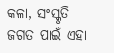କଳା, ସଂସ୍କୃତି ଜଗତ ପାଇଁ ଏହା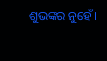ଶୁଭଙ୍କର ନୁହେଁ।